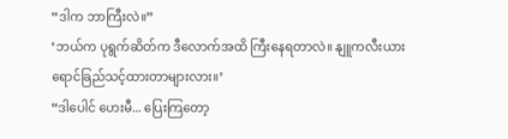“ဒါက ဘာကြီးလဲ။”
‘ဘယ်က ပုရွက်ဆိတ်က ဒီလောက်အထိ ကြီးနေရတာလဲ။ နျူကလီးယား ရောင်ခြည်သင့်ထားတာများလား။’
“ဒါပေါင် ဟေးမီ... ပြေးကြတော့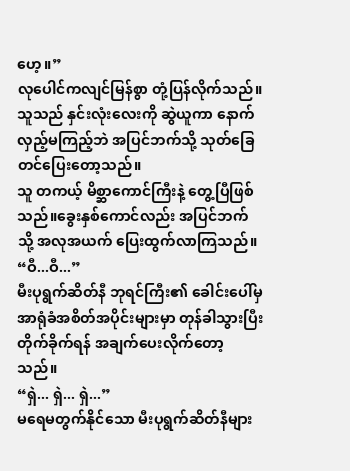ဟေ့။”
လုပေါင်ကလျင်မြန်စွာ တုံ့ပြန်လိုက်သည်။ သူသည် နှင်းလုံးလေးကို ဆွဲယူကာ နောက်လှည့်မကြည့်ဘဲ အပြင်ဘက်သို့ သုတ်ခြေတင်ပြေးတော့သည်။
သူ တကယ့် မိစ္ဆာကောင်ကြီးနဲ့ တွေ့ပြီဖြစ်သည်။ခွေးနှစ်ကောင်လည်း အပြင်ဘက်သို့ အလုအယက် ပြေးထွက်လာကြသည်။
“ဝီ...ဝီ...”
မီးပုရွက်ဆိတ်နီ ဘုရင်ကြီး၏ ခေါင်းပေါ်မှ အာရုံခံအစိတ်အပိုင်းများမှာ တုန်ခါသွားပြီး တိုက်ခိုက်ရန် အချက်ပေးလိုက်တော့သည်။
“ရှဲ... ရှဲ... ရှဲ...”
မရေမတွက်နိုင်သော မီးပုရွက်ဆိတ်နီများ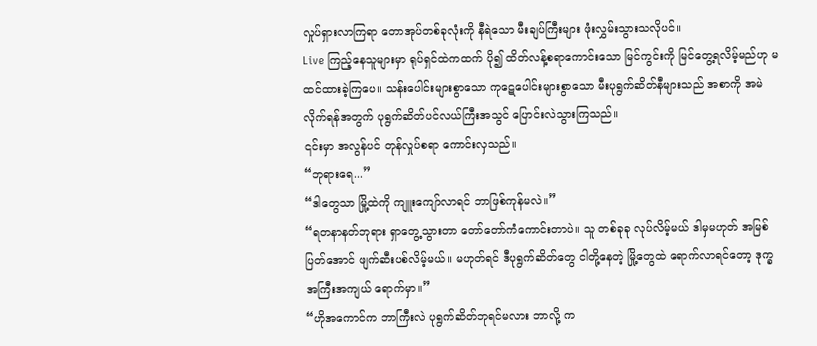လှုပ်ရှားလာကြရာ တောအုပ်တစ်ခုလုံးကို နီရဲသော မီးချပ်ကြီးများ ဖုံးလွှမ်းသွားသလိုပင်။
Live ကြည့်နေသူများမှာ ရုပ်ရှင်ထဲကထက် ပို၍ ထိတ်လန့်စရာကောင်းသော မြင်ကွင်းကို မြင်တွေ့ရလိမ့်မည်ဟု မထင်ထားခဲ့ကြပေ။ သန်းပေါင်းများစွာသော ကုဋေပေါင်းများစွာသော မီးပုရွက်ဆိတ်နီများသည် အစာကို အမဲလိုက်ရန်အတွက် ပုရွက်ဆိတ်ပင်လယ်ကြီးအသွင် ပြောင်းလဲသွားကြသည်။
၎င်းမှာ အလွန်ပင် တုန်လှုပ်စရာ ကောင်းလှသည်။
“ဘုရားရေ...”
“ဒါတွေသာ မြို့ထဲကို ကျူးကျော်လာရင် ဘာဖြစ်ကုန်မလဲ။”
“ရတနာနတ်ဘုရား ရှာတွေ့သွားတာ တော်တော်ကံကောင်းတာပဲ။ သူ တစ်ခုခု လုပ်လိမ့်မယ် ဒါမှမဟုတ် အမြစ်ပြတ်အောင် ဖျက်ဆီးပစ်လိမ့်မယ်။ မဟုတ်ရင် ဒီပုရွက်ဆိတ်တွေ ငါတို့နေတဲ့ မြို့တွေထဲ ရောက်လာရင်တော့ ဒုက္ခအကြီးအကျယ် ရောက်မှာ။”
“ဟိုအကောင်က ဘာကြီးလဲ ပုရွက်ဆိတ်ဘုရင်မလား ဘာလို့ က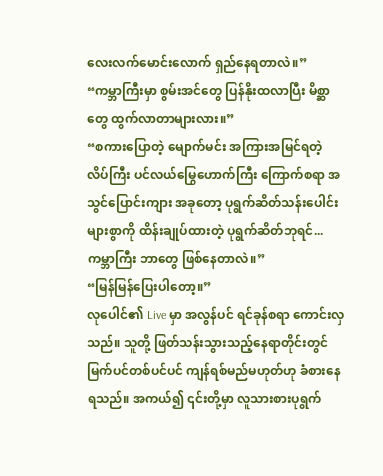လေးလက်မောင်းလောက် ရှည်နေရတာလဲ။”
“ကမ္ဘာကြီးမှာ စွမ်းအင်တွေ ပြန်နိုးထလာပြီး မိစ္ဆာတွေ ထွက်လာတာများလား။”
“စကားပြောတဲ့ မျောက်မင်း အကြားအမြင်ရတဲ့ လိပ်ကြီး ပင်လယ်မြွေဟောက်ကြီး ကြောက်စရာ အသွင်ပြောင်းကျား အခုတော့ ပုရွက်ဆိတ်သန်းပေါင်းများစွာကို ထိန်းချုပ်ထားတဲ့ ပုရွက်ဆိတ်ဘုရင်... ကမ္ဘာကြီး ဘာတွေ ဖြစ်နေတာလဲ။”
“မြန်မြန်ပြေးပါတော့။”
လုပေါင်၏ Live မှာ အလွန်ပင် ရင်ခုန်စရာ ကောင်းလှသည်။ သူတို့ ဖြတ်သန်းသွားသည့်နေရာတိုင်းတွင် မြက်ပင်တစ်ပင်ပင် ကျန်ရစ်မည်မဟုတ်ဟု ခံစားနေရသည်။ အကယ်၍ ၎င်းတို့မှာ လူသားစားပုရွက်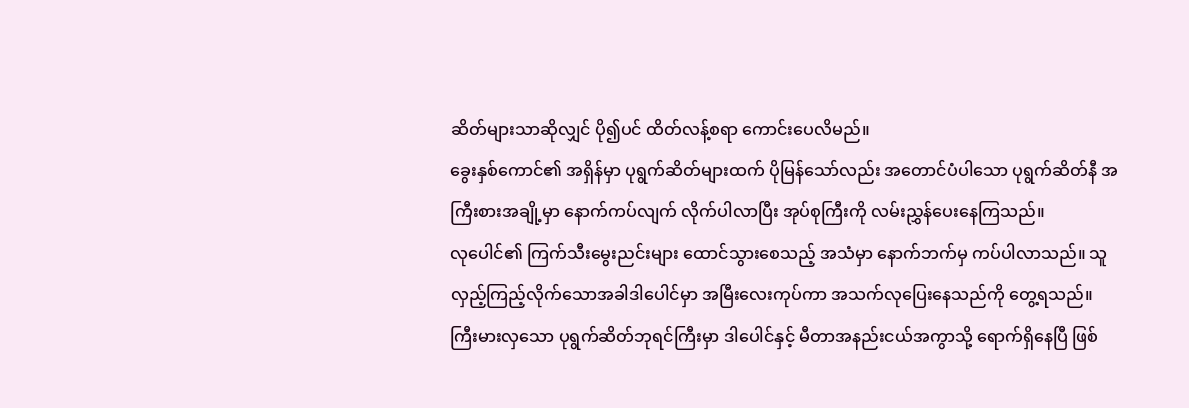ဆိတ်များသာဆိုလျှင် ပို၍ပင် ထိတ်လန့်စရာ ကောင်းပေလိမည်။
ခွေးနှစ်ကောင်၏ အရှိန်မှာ ပုရွက်ဆိတ်များထက် ပိုမြန်သော်လည်း အတောင်ပံပါသော ပုရွက်ဆိတ်နီ အကြီးစားအချို့မှာ နောက်ကပ်လျက် လိုက်ပါလာပြီး အုပ်စုကြီးကို လမ်းညွှန်ပေးနေကြသည်။
လုပေါင်၏ ကြက်သီးမွေးညင်းများ ထောင်သွားစေသည့် အသံမှာ နောက်ဘက်မှ ကပ်ပါလာသည်။ သူ လှည့်ကြည့်လိုက်သောအခါဒါပေါင်မှာ အမြီးလေးကုပ်ကာ အသက်လုပြေးနေသည်ကို တွေ့ရသည်။ ကြီးမားလှသော ပုရွက်ဆိတ်ဘုရင်ကြီးမှာ ဒါပေါင်နှင့် မီတာအနည်းငယ်အကွာသို့ ရောက်ရှိနေပြီ ဖြစ်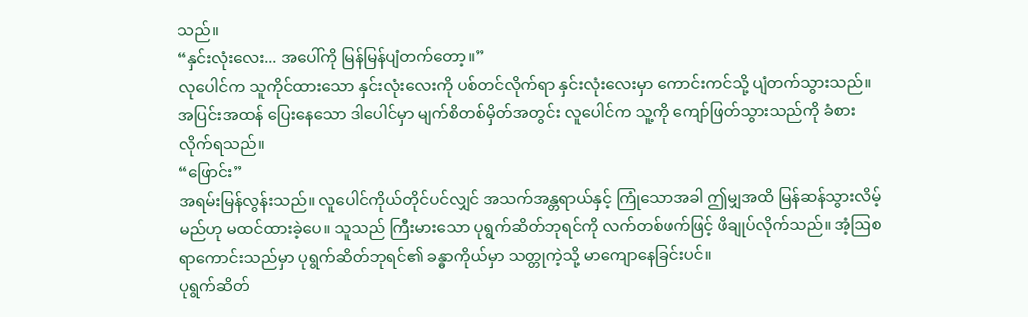သည်။
“နှင်းလုံးလေး... အပေါ်ကို မြန်မြန်ပျံတက်တော့။”
လုပေါင်က သူကိုင်ထားသော နှင်းလုံးလေးကို ပစ်တင်လိုက်ရာ နှင်းလုံးလေးမှာ ကောင်းကင်သို့ ပျံတက်သွားသည်။ အပြင်းအထန် ပြေးနေသော ဒါပေါင်မှာ မျက်စိတစ်မှိတ်အတွင်း လူပေါင်က သူ့ကို ကျော်ဖြတ်သွားသည်ကို ခံစားလိုက်ရသည်။
“ဖြောင်း”
အရမ်းမြန်လွန်းသည်။ လူပေါင်ကိုယ်တိုင်ပင်လျှင် အသက်အန္တရာယ်နှင့် ကြုံသောအခါ ဤမျှအထိ မြန်ဆန်သွားလိမ့်မည်ဟု မထင်ထားခဲ့ပေ။ သူသည် ကြီးမားသော ပုရွက်ဆိတ်ဘုရင်ကို လက်တစ်ဖက်ဖြင့် ဖိချုပ်လိုက်သည်။ အံ့ဩစရာကောင်းသည်မှာ ပုရွက်ဆိတ်ဘုရင်၏ ခန္ဓာကိုယ်မှာ သတ္တုကဲ့သို့ မာကျောနေခြင်းပင်။
ပုရွက်ဆိတ်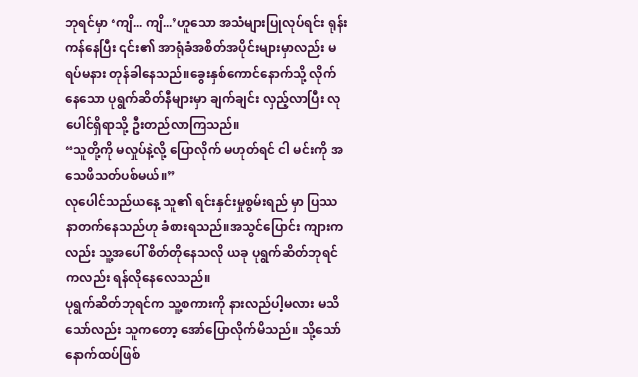ဘုရင်မှာ ‘ကျိ... ကျိ...’ဟူသော အသံများပြုလုပ်ရင်း ရုန်းကန်နေပြီး ၎င်း၏ အာရုံခံအစိတ်အပိုင်းများမှာလည်း မရပ်မနား တုန်ခါနေသည်။ခွေးနှစ်ကောင်နောက်သို့ လိုက်နေသော ပုရွက်ဆိတ်နီများမှာ ချက်ချင်း လှည့်လာပြီး လုပေါင်ရှိရာသို့ ဦးတည်လာကြသည်။
“သူတို့ကို မလှုပ်နဲ့လို့ ပြောလိုက် မဟုတ်ရင် ငါ မင်းကို အသေဖိသတ်ပစ်မယ်။”
လုပေါင်သည်ယနေ့ သူ၏ ရင်းနှင်းမှုစွမ်းရည် မှာ ပြဿနာတက်နေသည်ဟု ခံစားရသည်။အသွင်ပြောင်း ကျားကလည်း သူ့အပေါ် စိတ်တိုနေသလို ယခု ပုရွက်ဆိတ်ဘုရင်ကလည်း ရန်လိုနေလေသည်။
ပုရွက်ဆိတ်ဘုရင်က သူ့စကားကို နားလည်ပါ့မလား မသိသော်လည်း သူကတော့ အော်ပြောလိုက်မိသည်။ သို့သော် နောက်ထပ်ဖြစ်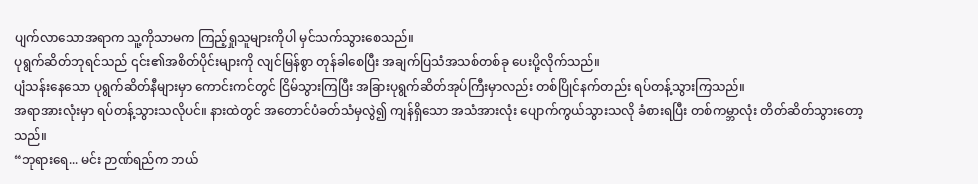ပျက်လာသောအရာက သူ့ကိုသာမက ကြည့်ရှုသူများကိုပါ မှင်သက်သွားစေသည်။
ပုရွက်ဆိတ်ဘုရင်သည် ၎င်း၏အစိတ်ပိုင်းများကို လျင်မြန်စွာ တုန်ခါစေပြီး အချက်ပြသံအသစ်တစ်ခု ပေးပို့လိုက်သည်။
ပျံသန်းနေသော ပုရွက်ဆိတ်နီများမှာ ကောင်းကင်တွင် ငြိမ်သွားကြပြီး အခြားပုရွက်ဆိတ်အုပ်ကြီးမှာလည်း တစ်ပြိုင်နက်တည်း ရပ်တန့်သွားကြသည်။
အရာအားလုံးမှာ ရပ်တန့်သွားသလိုပင်။ နားထဲတွင် အတောင်ပံခတ်သံမှလွဲ၍ ကျန်ရှိသော အသံအားလုံး ပျောက်ကွယ်သွားသလို ခံစားရပြီး တစ်ကမ္ဘာလုံး တိတ်ဆိတ်သွားတော့သည်။
“ဘုရားရေ... မင်း ဉာဏ်ရည်က ဘယ်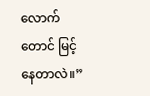လောက်တောင် မြင့်နေတာလဲ။”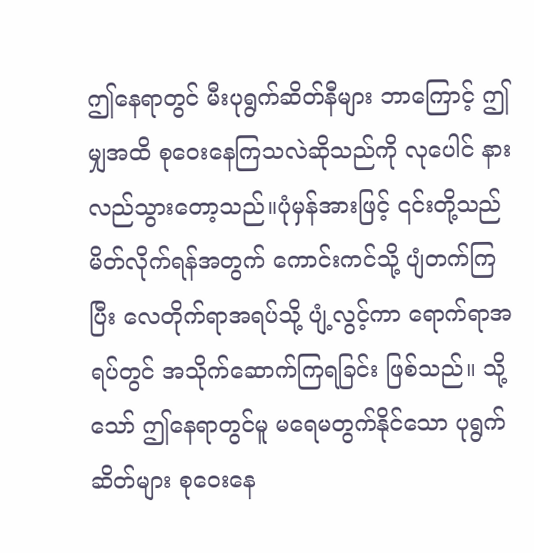ဤနေရာတွင် မီးပုရွက်ဆိတ်နီများ ဘာကြောင့် ဤမျှအထိ စုဝေးနေကြသလဲဆိုသည်ကို လုပေါင် နားလည်သွားတော့သည်။ပုံမှန်အားဖြင့် ၎င်းတို့သည် မိတ်လိုက်ရန်အတွက် ကောင်းကင်သို့ ပျံတက်ကြပြီး လေတိုက်ရာအရပ်သို့ ပျံ့လွင့်ကာ ရောက်ရာအရပ်တွင် အသိုက်ဆောက်ကြရခြင်း ဖြစ်သည်။ သို့သော် ဤနေရာတွင်မူ မရေမတွက်နိုင်သော ပုရွက်ဆိတ်များ စုဝေးနေ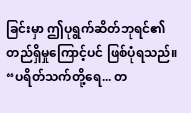ခြင်းမှာ ဤပုရွက်ဆိတ်ဘုရင်၏ တည်ရှိမှုကြောင့်ပင် ဖြစ်ပုံရသည်။
“ပရိတ်သက်တို့ရေ... တ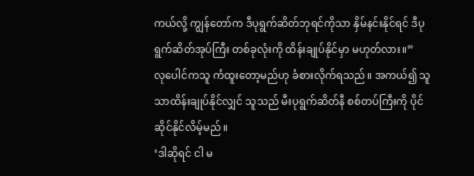ကယ်လို့ ကျွန်တော်က ဒီပုရွက်ဆိတ်ဘုရင်ကိုသာ နှိမ်နင်းနိုင်ရင် ဒီပုရွက်ဆိတ်အုပ်ကြီး တစ်ခုလုံးကို ထိန်းချုပ်နိုင်မှာ မဟုတ်လား။”
လုပေါင်ကသူ ကံထူးတော့မည်ဟု ခံစားလိုက်ရသည်။ အကယ်၍ သူသာထိန်းချုပ်နိုင်လျှင် သူသည် မီးပုရွက်ဆိတ်နီ စစ်တပ်ကြီးကို ပိုင်ဆိုင်နိုင်လိမ့်မည်။
‘ဒါဆိုရင် ငါ မ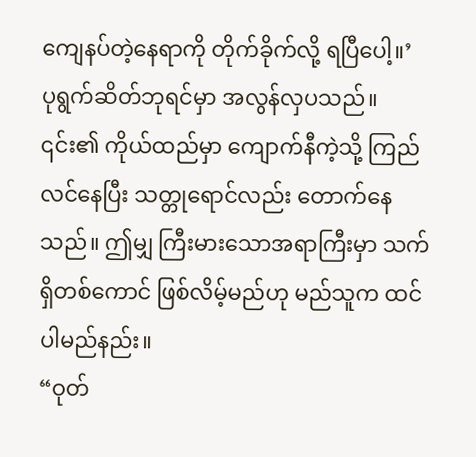ကျေနပ်တဲ့နေရာကို တိုက်ခိုက်လို့ ရပြီပေါ့။’
ပုရွက်ဆိတ်ဘုရင်မှာ အလွန်လှပသည်။ ၎င်း၏ ကိုယ်ထည်မှာ ကျောက်နီကဲ့သို့ ကြည်လင်နေပြီး သတ္တုရောင်လည်း တောက်နေသည်။ ဤမျှ ကြီးမားသောအရာကြီးမှာ သက်ရှိတစ်ကောင် ဖြစ်လိမ့်မည်ဟု မည်သူက ထင်ပါမည်နည်း။
“ဝုတ်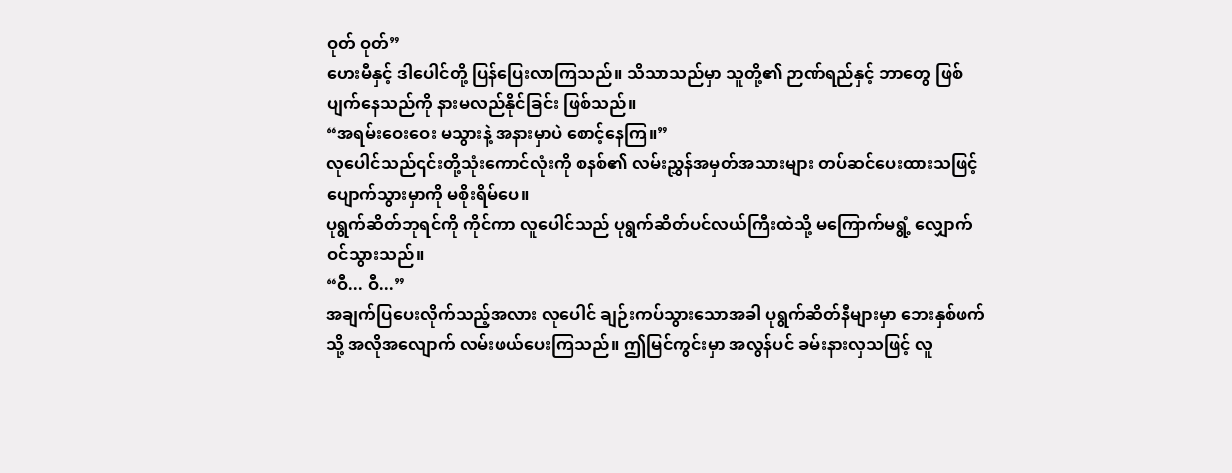ဝုတ် ဝုတ်”
ဟေးမီနှင့် ဒါပေါင်တို့ ပြန်ပြေးလာကြသည်။ သိသာသည်မှာ သူတို့၏ ဉာဏ်ရည်နှင့် ဘာတွေ ဖြစ်ပျက်နေသည်ကို နားမလည်နိုင်ခြင်း ဖြစ်သည်။
“အရမ်းဝေးဝေး မသွားနဲ့ အနားမှာပဲ စောင့်နေကြ။”
လုပေါင်သည်၎င်းတို့သုံးကောင်လုံးကို စနစ်၏ လမ်းညွှန်အမှတ်အသားများ တပ်ဆင်ပေးထားသဖြင့် ပျောက်သွားမှာကို မစိုးရိမ်ပေ။
ပုရွက်ဆိတ်ဘုရင်ကို ကိုင်ကာ လူပေါင်သည် ပုရွက်ဆိတ်ပင်လယ်ကြီးထဲသို့ မကြောက်မရွံ့ လျှောက်ဝင်သွားသည်။
“ဝီ... ဝီ...”
အချက်ပြပေးလိုက်သည့်အလား လုပေါင် ချဉ်းကပ်သွားသောအခါ ပုရွက်ဆိတ်နီများမှာ ဘေးနှစ်ဖက်သို့ အလိုအလျောက် လမ်းဖယ်ပေးကြသည်။ ဤမြင်ကွင်းမှာ အလွန်ပင် ခမ်းနားလှသဖြင့် လူ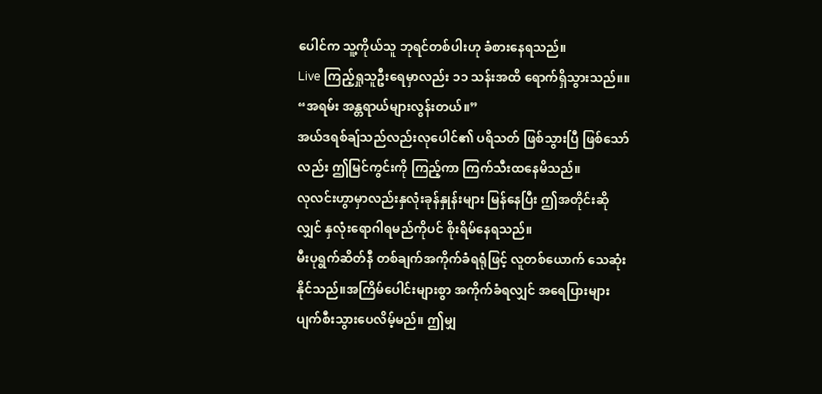ပေါင်က သူ့ကိုယ်သူ ဘုရင်တစ်ပါးဟု ခံစားနေရသည်။
Live ကြည့်ရှုသူဦးရေမှာလည်း ၁၁ သန်းအထိ ရောက်ရှိသွားသည်။။
“အရမ်း အန္တရာယ်များလွန်းတယ်။”
အယ်ဒရစ်ချ်သည်လည်းလုပေါင်၏ ပရိသတ် ဖြစ်သွားပြီ ဖြစ်သော်လည်း ဤမြင်ကွင်းကို ကြည့်ကာ ကြက်သီးထနေမိသည်။
လုလင်းဟွာမှာလည်းနှလုံးခုန်နှုန်းများ မြန်နေပြီး ဤအတိုင်းဆိုလျှင် နှလုံးရောဂါရမည်ကိုပင် စိုးရိမ်နေရသည်။
မီးပုရွက်ဆိတ်နီ တစ်ချက်အကိုက်ခံရရုံဖြင့် လူတစ်ယောက် သေဆုံးနိုင်သည်။အကြိမ်ပေါင်းများစွာ အကိုက်ခံရလျှင် အရေပြားများ ပျက်စီးသွားပေလိမ့်မည်။ ဤမျှ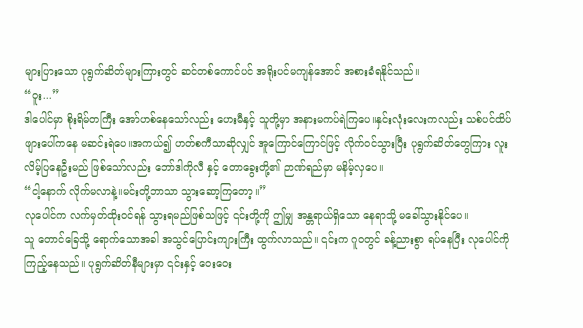များပြားသော ပုရွက်ဆိတ်များကြားတွင် ဆင်တစ်ကောင်ပင် အရိုးပင်မကျန်အောင် အစားခံရနိုင်သည်။
“ဝူး...”
ဒါပေါင်မှာ စိုးရိမ်တကြီး အော်ဟစ်နေသော်လည်း ဟေးမီနှင့် သူတို့မှာ အနားမကပ်ရဲကြပေ။နှင်းလုံးလေးကလည်း သစ်ပင်ထိပ်ဖျားပေါ်ကနေ မဆင်းရဲပေ။အကယ်၍ ဟတ်စကီသာဆိုလျှင် အူကြောင်ကြောင်ဖြင့် လိုက်ဝင်သွားပြီး ပုရွက်ဆိတ်တွေကြား လူးလိမ့်ပြနေဦးမည် ဖြစ်သော်လည်း ဘော်ဒါကိုလီ နှင့် တောခွေးတို့၏ ဉာဏ်ရည်မှာ မနိမ့်လှပေ။
“ငါ့နောက် လိုက်မလာနဲ့။မင်းတို့ဘာသာ သွားဆော့ကြတော့။”
လုပေါင်က လက်မှတ်ထိုးဝင်ရန် သွားရမည်ဖြစ်သဖြင့် ၎င်းတို့ကို ဤမျှ အန္တရာယ်ရှိသော နေရာသို့ မခေါ်သွားနိုင်ပေ။
သူ တောင်ခြေသို့ ရောက်သောအခါ အသွင်ပြောင်းကျားကြီး ထွက်လာသည်။ ၎င်းက ဂူဝတွင် ခန့်ညားစွာ ရပ်နေပြီး လုပေါင်ကို ကြည့်နေသည်။ ပုရွက်ဆိတ်နီများမှာ ၎င်းနှင့် ဝေးဝေး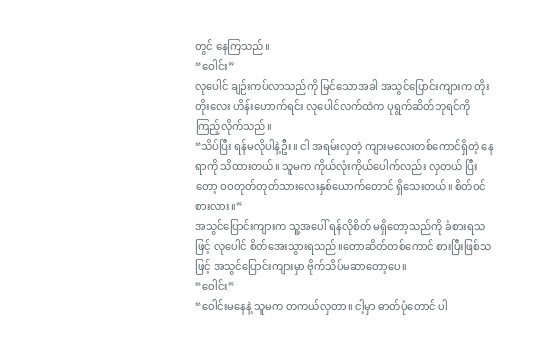တွင် နေကြသည်။
“ဝေါင်း”
လုပေါင် ချဉ်းကပ်လာသည်ကို မြင်သောအခါ အသွင်ပြောင်းကျားက တိုးတိုးလေး ဟိန်းဟောက်ရင်း လုပေါင်လက်ထဲက ပုရွက်ဆိတ်ဘုရင်ကို ကြည့်လိုက်သည်။
“သိပ်ပြီး ရန်မလိုပါနဲ့ဦး။ ငါ အရမ်းလှတဲ့ ကျားမလေးတစ်ကောင်ရှိတဲ့ နေရာကို သိထားတယ်။ သူမက ကိုယ်လုံးကိုယ်ပေါက်လည်း လှတယ် ပြီးတော့ ဝဝတုတ်တုတ်သားလေးနှစ်ယောက်တောင် ရှိသေးတယ်။ စိတ်ဝင်စားလား။”
အသွင်ပြောင်းကျားက သူ့အပေါ် ရန်လိုစိတ် မရှိတော့သည်ကို ခံစားရသဖြင့် လုပေါင် စိတ်အေးသွားရသည်။တောဆိတ်တစ်ကောင် စားပြီးဖြစ်သဖြင့် အသွင်ပြောင်းကျားမှာ ဗိုက်သိပ်မဆာတော့ပေ။
“ဝေါင်း”
“ဝေါင်းမနေနဲ့ သူမက တကယ်လှတာ။ ငါ့မှာ ဓာတ်ပုံတောင် ပါ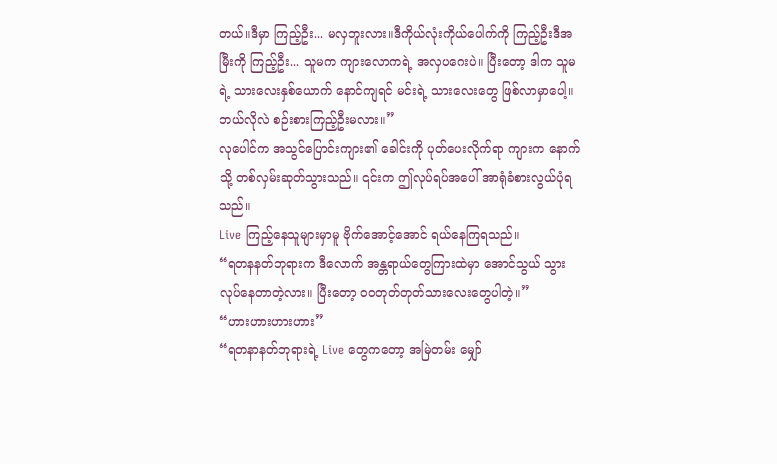တယ်။ဒီမှာ ကြည့်ဦး... မလှဘူးလား။ဒီကိုယ်လုံးကိုယ်ပေါက်ကို ကြည့်ဦးဒီအမြီးကို ကြည့်ဦး... သူမက ကျားလောကရဲ့ အလှပဂေးပဲ။ ပြီးတော့ ဒါက သူမရဲ့ သားလေးနှစ်ယောက် နောင်ကျရင် မင်းရဲ့ သားလေးတွေ ဖြစ်လာမှာပေါ့။ ဘယ်လိုလဲ စဉ်းစားကြည့်ဦးမလား။”
လုပေါင်က အသွင်ပြောင်းကျား၏ ခေါင်းကို ပုတ်ပေးလိုက်ရာ ကျားက နောက်သို့ တစ်လှမ်းဆုတ်သွားသည်။ ၎င်းက ဤလုပ်ရပ်အပေါ် အာရုံခံစားလွယ်ပုံရသည်။
Live ကြည့်နေသူများမှာမူ ဗိုက်အောင့်အောင် ရယ်နေကြရသည်။
“ရတနနတ်ဘုရားက ဒီလောက် အန္တရာယ်တွေကြားထဲမှာ အောင်သွယ် သွားလုပ်နေတာတဲ့လား။ ပြီးတော့ ဝဝတုတ်တုတ်သားလေးတွေပါတဲ့။”
“ဟားဟားဟားဟား”
“ရတနာနတ်ဘုရားရဲ့ Live တွေကတော့ အမြဲတမ်း မျှော်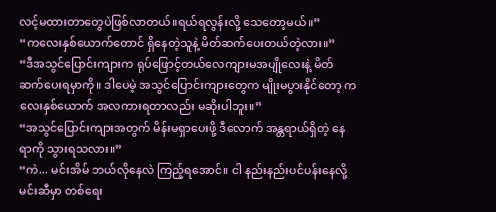လင့်မထားတာတွေပဲဖြစ်လာတယ်။ရယ်ရလွန်းလို့ သေတော့မယ်။”
“ကလေးနှစ်ယောက်တောင် ရှိနေတဲ့သူနဲ့ မိတ်ဆက်ပေးတယ်တဲ့လား။”
“ဒီအသွင်ပြောင်းကျားက ရုပ်ဖြောင့်တယ်လေကျားမအပျိုလေးနဲ့ မိတ်ဆက်ပေးရမှာကို။ ဒါပေမဲ့ အသွင်ပြောင်းကျားတွေက မျိုးမပွားနိုင်တော့ ကလေးနှစ်ယောက် အလကားရတာလည်း မဆိုးပါဘူး။”
“အသွင်ပြောင်းကျားအတွက် မိန်းမရှာပေးဖို့ ဒီလောက် အန္တရာယ်ရှိတဲ့ နေရာကို သွားရသလား။”
“ကဲ... မင်းအိမ် ဘယ်လိုနေလဲ ကြည့်ရအောင်။ ငါ နည်းနည်းပင်ပန်းနေလို့ မင်းဆီမှာ တစ်ရေး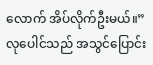လောက် အိပ်လိုက်ဦးမယ်။”
လုပေါင်သည် အသွင်ပြောင်း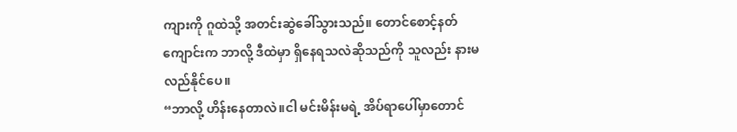ကျားကို ဂူထဲသို့ အတင်းဆွဲခေါ်သွားသည်။ တောင်စောင့်နတ်ကျောင်းက ဘာလို့ ဒီထဲမှာ ရှိနေရသလဲဆိုသည်ကို သူလည်း နားမလည်နိုင်ပေ။
“ဘာလို့ ဟိန်းနေတာလဲ။ငါ မင်းမိန်းမရဲ့ အိပ်ရာပေါ်မှာတောင်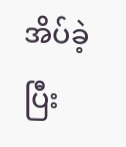အိပ်ခဲ့ပြီး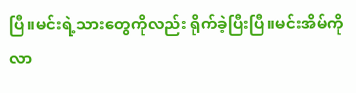ပြီ။မင်းရဲ့သားတွေကိုလည်း ရိုက်ခဲ့ပြီးပြီ။မင်းအိမ်ကို လာ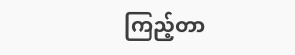ကြည့်တာ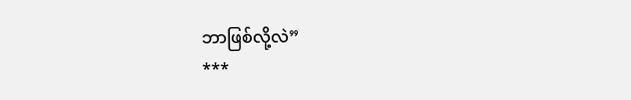ဘာဖြစ်လို့လဲ”
***